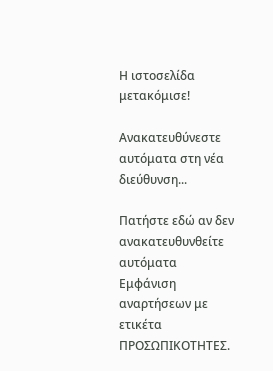Η ιστοσελίδα μετακόμισε!

Ανακατευθύνεστε αυτόματα στη νέα διεύθυνση...

Πατήστε εδώ αν δεν ανακατευθυνθείτε αυτόματα
Εμφάνιση αναρτήσεων με ετικέτα ΠΡΟΣΩΠΙΚΟΤΗΤΕΣ.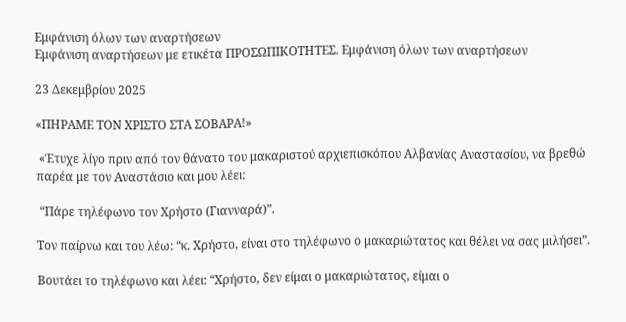Εμφάνιση όλων των αναρτήσεων
Εμφάνιση αναρτήσεων με ετικέτα ΠΡΟΣΩΠΙΚΟΤΗΤΕΣ. Εμφάνιση όλων των αναρτήσεων

23 Δεκεμβρίου 2025

«ΠΗΡΑΜΕ ΤΟΝ ΧΡΙΣΤΟ ΣΤΑ ΣΟΒΑΡΑ!»

 «Έτυχε λίγο πριν από τον θάνατο του μακαριστού αρχιεπισκόπου Αλβανίας Αναστασίου, να βρεθώ παρέα με τον Αναστάσιο και μου λέει:

 “Πάρε τηλέφωνο τον Χρήστο (Γιανναρά)”.

Τον παίρνω και του λέω: “κ. Χρήστο, είναι στο τηλέφωνο ο μακαριώτατος και θέλει να σας μιλήσει”.

Βουτάει το τηλέφωνο και λέει: “Χρήστο, δεν είμαι ο μακαριώτατος, είμαι ο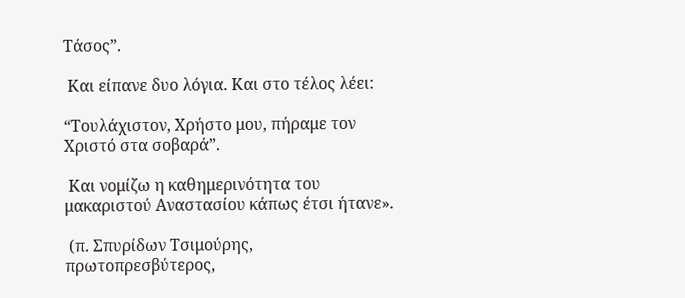Τάσος”.

 Και είπανε δυο λόγια. Και στο τέλος λέει:

“Τουλάχιστον, Χρήστο μου, πήραμε τον Χριστό στα σοβαρά”.

 Και νομίζω η καθημερινότητα του μακαριστού Αναστασίου κάπως έτσι ήτανε».

 (π. Σπυρίδων Τσιμούρης, πρωτοπρεσβύτερος,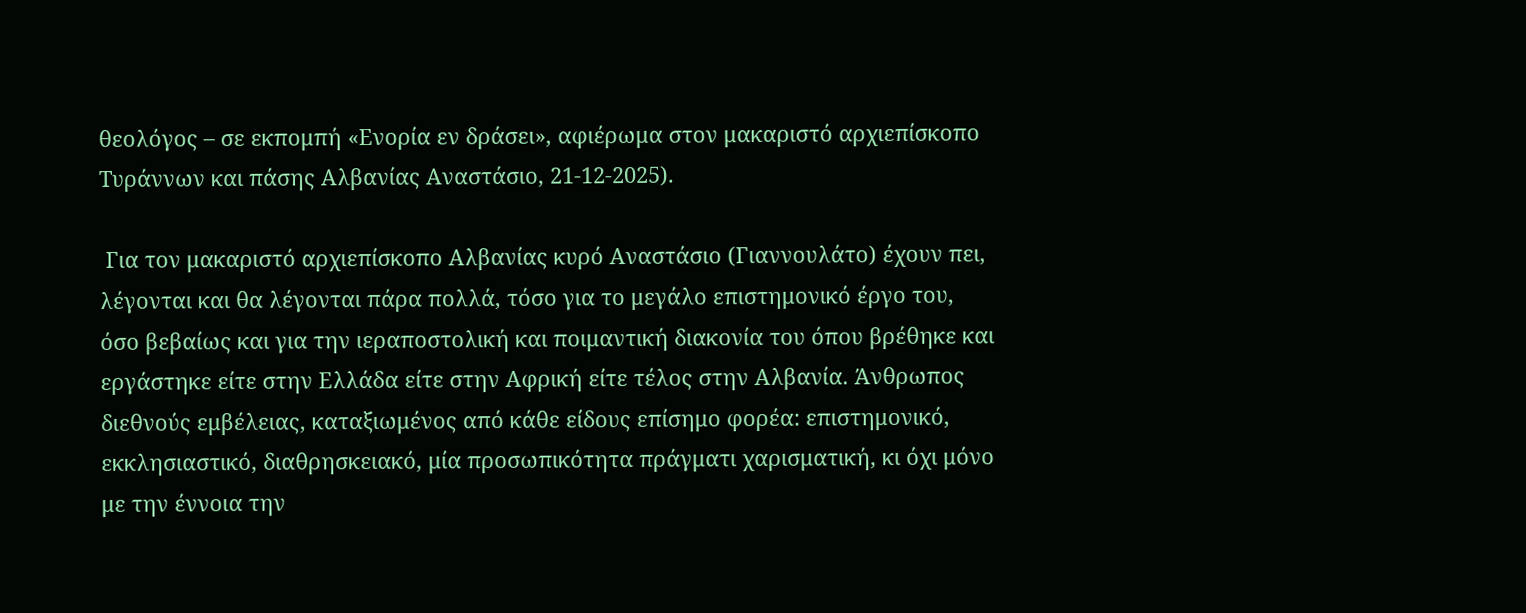θεολόγος – σε εκπομπή «Ενορία εν δράσει», αφιέρωμα στον μακαριστό αρχιεπίσκοπο Τυράννων και πάσης Αλβανίας Αναστάσιο, 21-12-2025).

 Για τον μακαριστό αρχιεπίσκοπο Αλβανίας κυρό Αναστάσιο (Γιαννουλάτο) έχουν πει, λέγονται και θα λέγονται πάρα πολλά, τόσο για το μεγάλο επιστημονικό έργο του, όσο βεβαίως και για την ιεραποστολική και ποιμαντική διακονία του όπου βρέθηκε και εργάστηκε είτε στην Ελλάδα είτε στην Αφρική είτε τέλος στην Αλβανία. Άνθρωπος διεθνούς εμβέλειας, καταξιωμένος από κάθε είδους επίσημο φορέα: επιστημονικό, εκκλησιαστικό, διαθρησκειακό, μία προσωπικότητα πράγματι χαρισματική, κι όχι μόνο με την έννοια την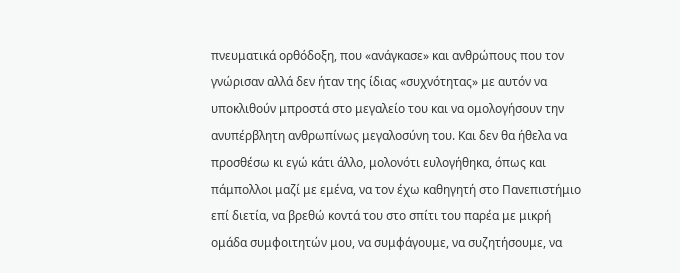πνευματικά ορθόδοξη, που «ανάγκασε» και ανθρώπους που τον γνώρισαν αλλά δεν ήταν της ίδιας «συχνότητας» με αυτόν να υποκλιθούν μπροστά στο μεγαλείο του και να ομολογήσουν την ανυπέρβλητη ανθρωπίνως μεγαλοσύνη του. Και δεν θα ήθελα να προσθέσω κι εγώ κάτι άλλο, μολονότι ευλογήθηκα, όπως και πάμπολλοι μαζί με εμένα, να τον έχω καθηγητή στο Πανεπιστήμιο επί διετία, να βρεθώ κοντά του στο σπίτι του παρέα με μικρή ομάδα συμφοιτητών μου, να συμφάγουμε, να συζητήσουμε, να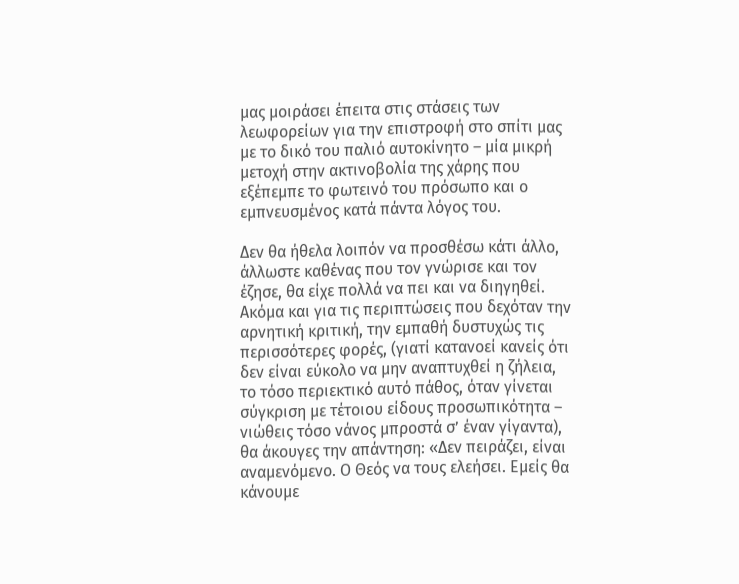μας μοιράσει έπειτα στις στάσεις των λεωφορείων για την επιστροφή στο σπίτι μας με το δικό του παλιό αυτοκίνητο – μία μικρή μετοχή στην ακτινοβολία της χάρης που εξέπεμπε το φωτεινό του πρόσωπο και ο εμπνευσμένος κατά πάντα λόγος του.

Δεν θα ήθελα λοιπόν να προσθέσω κάτι άλλο, άλλωστε καθένας που τον γνώρισε και τον έζησε, θα είχε πολλά να πει και να διηγηθεί. Ακόμα και για τις περιπτώσεις που δεχόταν την αρνητική κριτική, την εμπαθή δυστυχώς τις περισσότερες φορές, (γιατί κατανοεί κανείς ότι δεν είναι εύκολο να μην αναπτυχθεί η ζήλεια, το τόσο περιεκτικό αυτό πάθος, όταν γίνεται σύγκριση με τέτοιου είδους προσωπικότητα – νιώθεις τόσο νάνος μπροστά σ’ έναν γίγαντα), θα άκουγες την απάντηση: «Δεν πειράζει, είναι αναμενόμενο. Ο Θεός να τους ελεήσει. Εμείς θα κάνουμε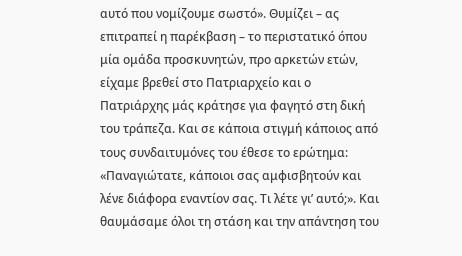αυτό που νομίζουμε σωστό». Θυμίζει – ας επιτραπεί η παρέκβαση – το περιστατικό όπου μία ομάδα προσκυνητών, προ αρκετών ετών, είχαμε βρεθεί στο Πατριαρχείο και ο Πατριάρχης μάς κράτησε για φαγητό στη δική του τράπεζα. Και σε κάποια στιγμή κάποιος από τους συνδαιτυμόνες του έθεσε το ερώτημα: «Παναγιώτατε, κάποιοι σας αμφισβητούν και λένε διάφορα εναντίον σας. Τι λέτε γι’ αυτό;». Και θαυμάσαμε όλοι τη στάση και την απάντηση του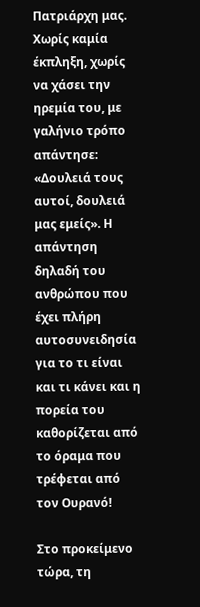Πατριάρχη μας. Χωρίς καμία έκπληξη, χωρίς να χάσει την ηρεμία του, με γαλήνιο τρόπο απάντησε: «Δουλειά τους αυτοί, δουλειά μας εμείς». Η απάντηση δηλαδή του ανθρώπου που έχει πλήρη αυτοσυνειδησία για το τι είναι και τι κάνει και η πορεία του καθορίζεται από το όραμα που τρέφεται από τον Ουρανό!

Στο προκείμενο τώρα, τη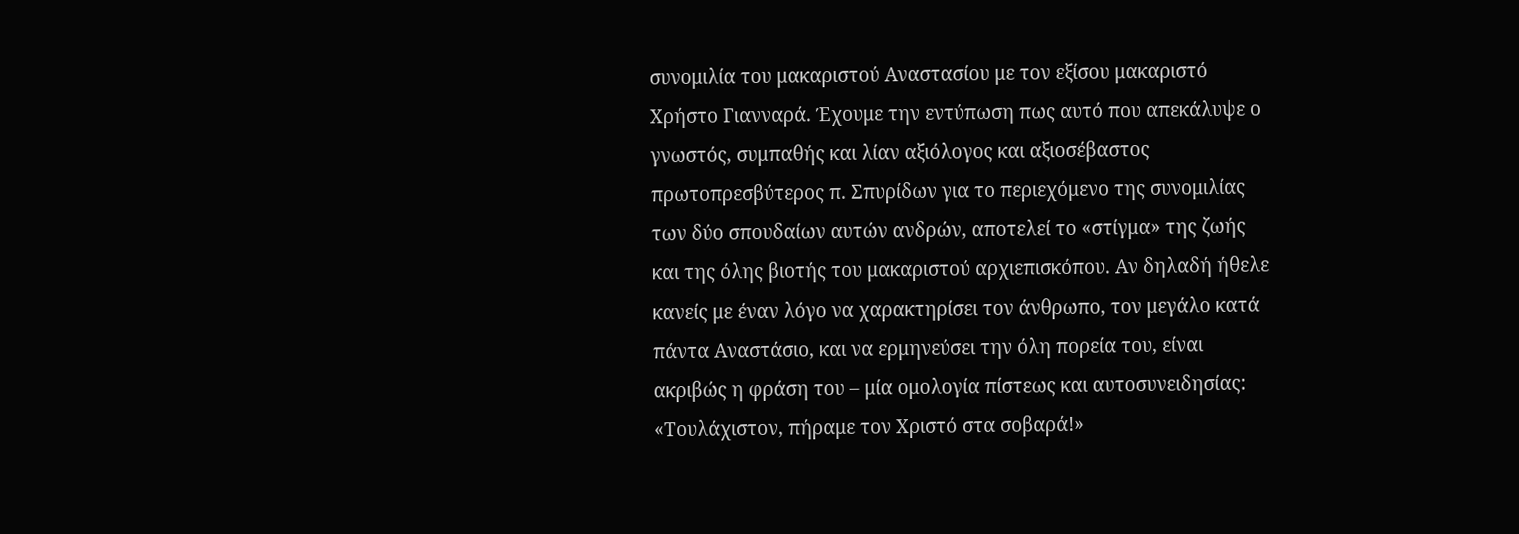συνομιλία του μακαριστού Αναστασίου με τον εξίσου μακαριστό Χρήστο Γιανναρά. Έχουμε την εντύπωση πως αυτό που απεκάλυψε ο γνωστός, συμπαθής και λίαν αξιόλογος και αξιοσέβαστος πρωτοπρεσβύτερος π. Σπυρίδων για το περιεχόμενο της συνομιλίας των δύο σπουδαίων αυτών ανδρών, αποτελεί το «στίγμα» της ζωής και της όλης βιοτής του μακαριστού αρχιεπισκόπου. Αν δηλαδή ήθελε κανείς με έναν λόγο να χαρακτηρίσει τον άνθρωπο, τον μεγάλο κατά πάντα Αναστάσιο, και να ερμηνεύσει την όλη πορεία του, είναι ακριβώς η φράση του – μία ομολογία πίστεως και αυτοσυνειδησίας: «Τουλάχιστον, πήραμε τον Χριστό στα σοβαρά!»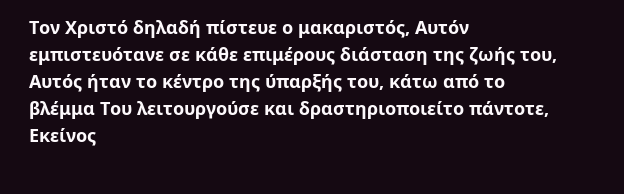Τον Χριστό δηλαδή πίστευε ο μακαριστός, Αυτόν εμπιστευότανε σε κάθε επιμέρους διάσταση της ζωής του, Αυτός ήταν το κέντρο της ύπαρξής του, κάτω από το βλέμμα Του λειτουργούσε και δραστηριοποιείτο πάντοτε, Εκείνος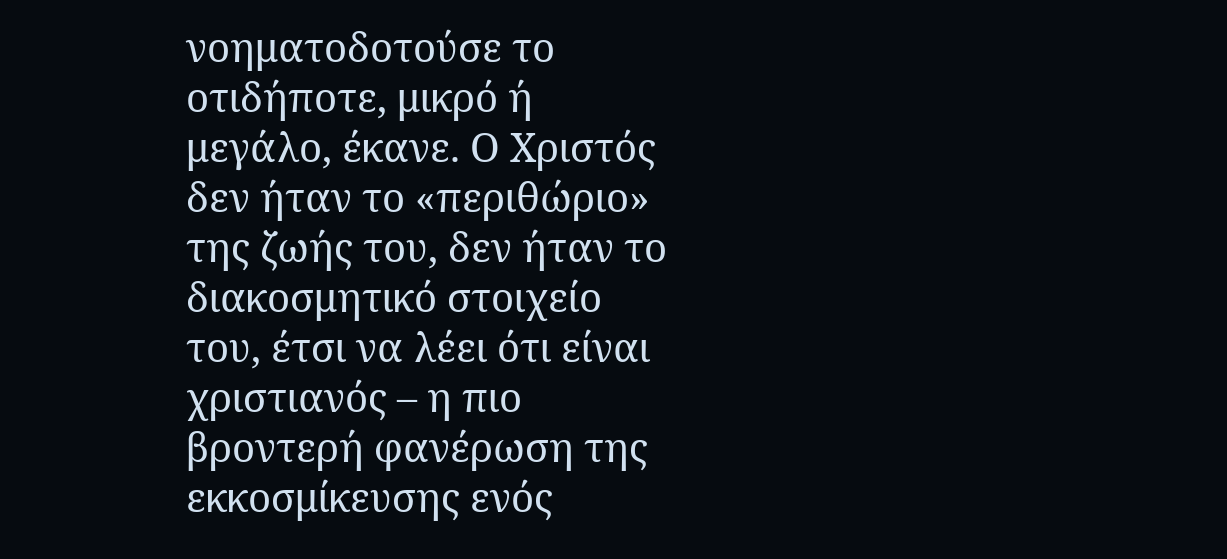νοηματοδοτούσε το οτιδήποτε, μικρό ή μεγάλο, έκανε. Ο Χριστός δεν ήταν το «περιθώριο» της ζωής του, δεν ήταν το διακοσμητικό στοιχείο του, έτσι να λέει ότι είναι χριστιανός – η πιο βροντερή φανέρωση της εκκοσμίκευσης ενός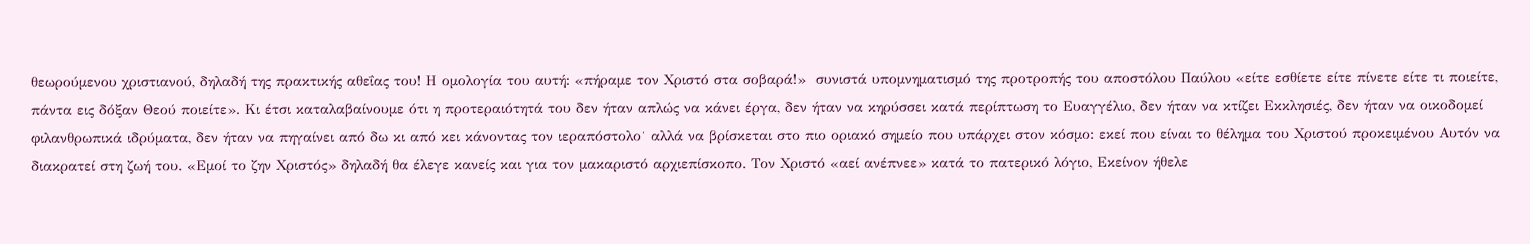θεωρούμενου χριστιανού, δηλαδή της πρακτικής αθεΐας του! Η ομολογία του αυτή: «πήραμε τον Χριστό στα σοβαρά!»  συνιστά υπομνηματισμό της προτροπής του αποστόλου Παύλου «είτε εσθίετε είτε πίνετε είτε τι ποιείτε, πάντα εις δόξαν Θεού ποιείτε». Κι έτσι καταλαβαίνουμε ότι η προτεραιότητά του δεν ήταν απλώς να κάνει έργα, δεν ήταν να κηρύσσει κατά περίπτωση το Ευαγγέλιο, δεν ήταν να κτίζει Εκκλησιές, δεν ήταν να οικοδομεί φιλανθρωπικά ιδρύματα, δεν ήταν να πηγαίνει από δω κι από κει κάνοντας τον ιεραπόστολο˙ αλλά να βρίσκεται στο πιο οριακό σημείο που υπάρχει στον κόσμο: εκεί που είναι το θέλημα του Χριστού προκειμένου Αυτόν να διακρατεί στη ζωή του. «Εμοί το ζην Χριστός» δηλαδή θα έλεγε κανείς και για τον μακαριστό αρχιεπίσκοπο. Τον Χριστό «αεί ανέπνεε» κατά το πατερικό λόγιο, Εκείνον ήθελε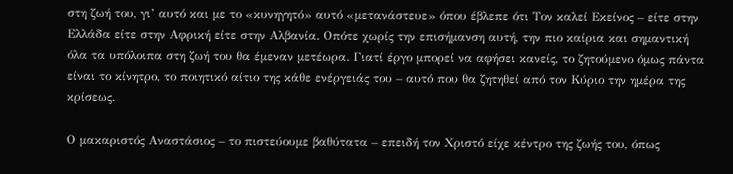στη ζωή του, γι’ αυτό και με το «κυνηγητό» αυτό «μετανάστευε» όπου έβλεπε ότι Τον καλεί Εκείνος – είτε στην Ελλάδα είτε στην Αφρική είτε στην Αλβανία. Οπότε χωρίς την επισήμανση αυτή, την πιο καίρια και σημαντική όλα τα υπόλοιπα στη ζωή του θα έμεναν μετέωρα. Γιατί έργο μπορεί να αφήσει κανείς, το ζητούμενο όμως πάντα είναι το κίνητρο, το ποιητικό αίτιο της κάθε ενέργειάς του – αυτό που θα ζητηθεί από τον Κύριο την ημέρα της κρίσεως.

Ο μακαριστός Αναστάσιος – το πιστεύουμε βαθύτατα – επειδή τον Χριστό είχε κέντρο της ζωής του, όπως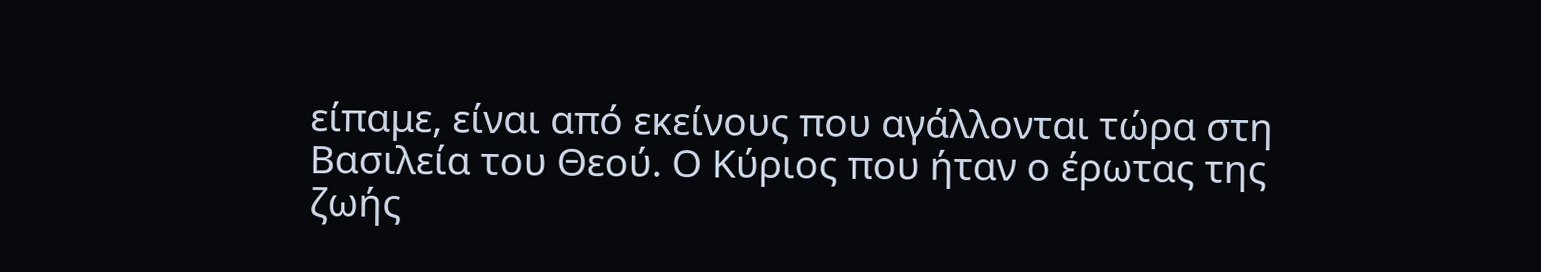είπαμε, είναι από εκείνους που αγάλλονται τώρα στη Βασιλεία του Θεού. Ο Κύριος που ήταν ο έρωτας της ζωής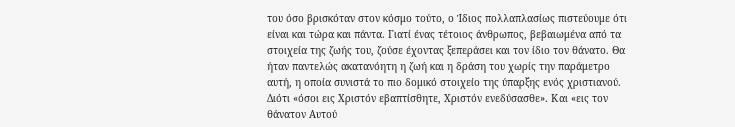του όσο βρισκόταν στον κόσμο τούτο, ο Ίδιος πολλαπλασίως πιστεύουμε ότι είναι και τώρα και πάντα. Γιατί ένας τέτοιος άνθρωπος, βεβαιωμένα από τα στοιχεία της ζωής του, ζούσε έχοντας ξεπεράσει και τον ίδιο τον θάνατο. Θα ήταν παντελώς ακατανόητη η ζωή και η δράση του χωρίς την παράμετρο αυτή, η οποία συνιστά το πιο δομικό στοιχείο της ύπαρξης ενός χριστιανού. Διότι «όσοι εις Χριστόν εβαπτίσθητε, Χριστόν ενεδύσασθε». Και «εις τον θάνατον Αυτού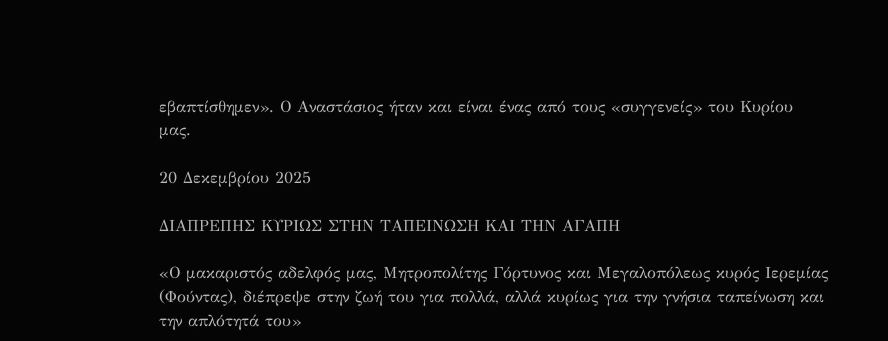εβαπτίσθημεν». Ο Αναστάσιος ήταν και είναι ένας από τους «συγγενείς» του Κυρίου μας.

20 Δεκεμβρίου 2025

ΔΙΑΠΡΕΠΗΣ ΚΥΡΙΩΣ ΣΤΗΝ ΤΑΠΕΙΝΩΣΗ ΚΑΙ ΤΗΝ ΑΓΑΠΗ

«Ο μακαριστός αδελφός μας, Μητροπολίτης Γόρτυνος και Μεγαλοπόλεως κυρός Ιερεμίας (Φούντας), διέπρεψε στην ζωή του για πολλά, αλλά κυρίως για την γνήσια ταπείνωση και την απλότητά του»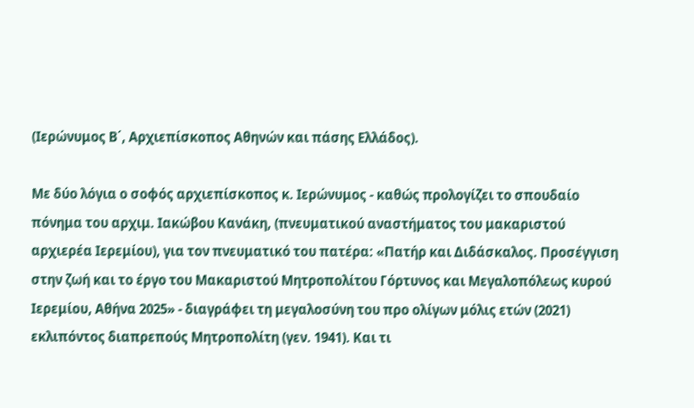(Ιερώνυμος Β΄, Αρχιεπίσκοπος Αθηνών και πάσης Ελλάδος).

Με δύο λόγια ο σοφός αρχιεπίσκοπος κ. Ιερώνυμος - καθώς προλογίζει το σπουδαίο πόνημα του αρχιμ. Ιακώβου Κανάκη, (πνευματικού αναστήματος του μακαριστού αρχιερέα Ιερεμίου), για τον πνευματικό του πατέρα: «Πατήρ και Διδάσκαλος. Προσέγγιση στην ζωή και το έργο του Μακαριστού Μητροπολίτου Γόρτυνος και Μεγαλοπόλεως κυρού Ιερεμίου, Αθήνα 2025» - διαγράφει τη μεγαλοσύνη του προ ολίγων μόλις ετών (2021) εκλιπόντος διαπρεπούς Μητροπολίτη (γεν. 1941). Και τι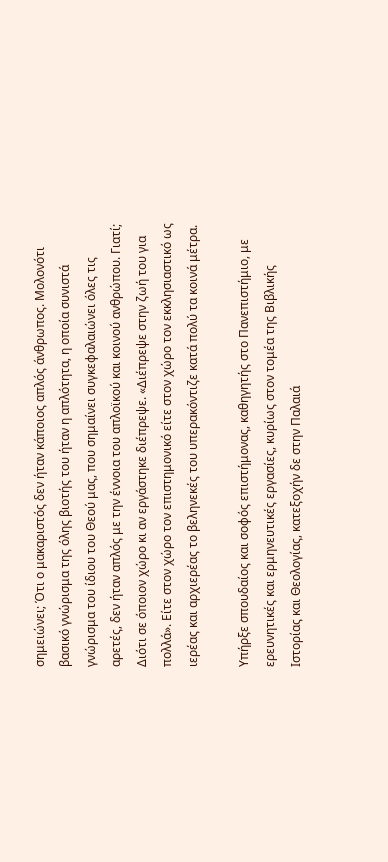σημειώνει; Ότι ο μακαριστός δεν ήταν κάποιος απλός άνθρωπος. Μολονότι βασικό γνώρισμα της όλης βιοτής του ήταν η απλότητα, η οποία συνιστά γνώρισμα του ίδιου του Θεού μας, που σημαίνει συγκεφαλαιώνει όλες τις αρετές, δεν ήταν απλός με την έννοια του απλοϊκού και κοινού ανθρώπου. Γιατί; Διότι σε όποιον χώρο κι αν εργάστηκε διέπρεψε. «Διέπρεψε στην ζωή του για πολλά». Είτε στον χώρο τον επιστημονικό είτε στον χώρο τον εκκλησιαστικό ως ιερέας και αρχιερέας το βεληνεκές του υπερακόντιζε κατά πολύ τα κοινά μέτρα.

Υπήρξε σπουδαίος και σοφός επιστήμονας, καθηγητής στο Πανεπιστήμιο, με ερευνητικές και ερμηνευτικές εργασίες, κυρίως στον τομέα της Βιβλικής Ιστορίας και Θεολογίας, κατεξοχήν δε στην Παλαιά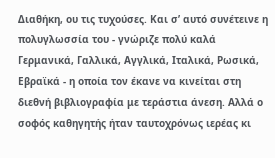Διαθήκη, ου τις τυχούσες. Και σ’ αυτό συνέτεινε η πολυγλωσσία του - γνώριζε πολύ καλά Γερμανικά, Γαλλικά, Αγγλικά, Ιταλικά, Ρωσικά, Εβραϊκά - η οποία τον έκανε να κινείται στη διεθνή βιβλιογραφία με τεράστια άνεση. Αλλά ο σοφός καθηγητής ήταν ταυτοχρόνως ιερέας κι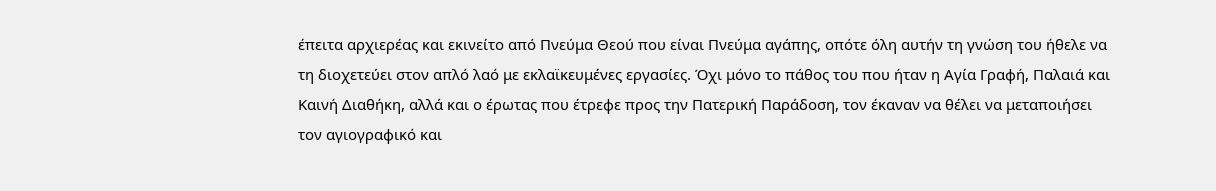έπειτα αρχιερέας και εκινείτο από Πνεύμα Θεού που είναι Πνεύμα αγάπης, οπότε όλη αυτήν τη γνώση του ήθελε να τη διοχετεύει στον απλό λαό με εκλαϊκευμένες εργασίες. Όχι μόνο το πάθος του που ήταν η Αγία Γραφή, Παλαιά και Καινή Διαθήκη, αλλά και ο έρωτας που έτρεφε προς την Πατερική Παράδοση, τον έκαναν να θέλει να μεταποιήσει τον αγιογραφικό και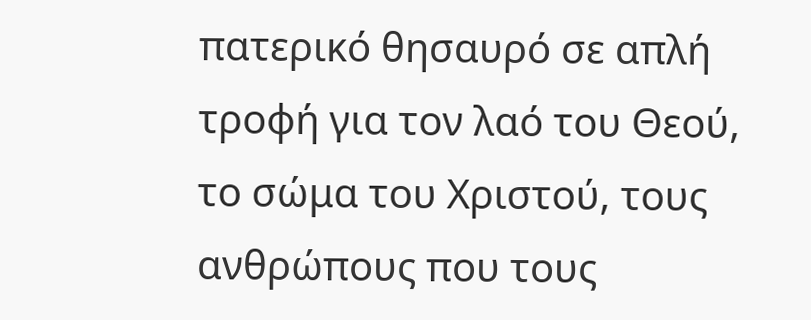πατερικό θησαυρό σε απλή τροφή για τον λαό του Θεού, το σώμα του Χριστού, τους ανθρώπους που τους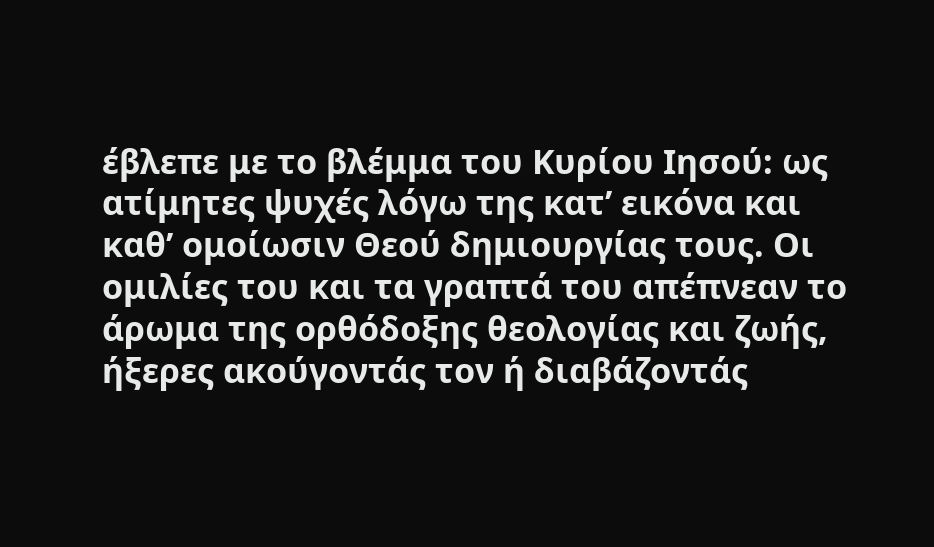έβλεπε με το βλέμμα του Κυρίου Ιησού: ως ατίμητες ψυχές λόγω της κατ’ εικόνα και καθ’ ομοίωσιν Θεού δημιουργίας τους. Οι ομιλίες του και τα γραπτά του απέπνεαν το άρωμα της ορθόδοξης θεολογίας και ζωής, ήξερες ακούγοντάς τον ή διαβάζοντάς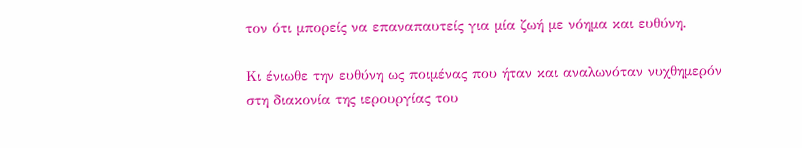τον ότι μπορείς να επαναπαυτείς για μία ζωή με νόημα και ευθύνη.

Κι ένιωθε την ευθύνη ως ποιμένας που ήταν και αναλωνόταν νυχθημερόν στη διακονία της ιερουργίας του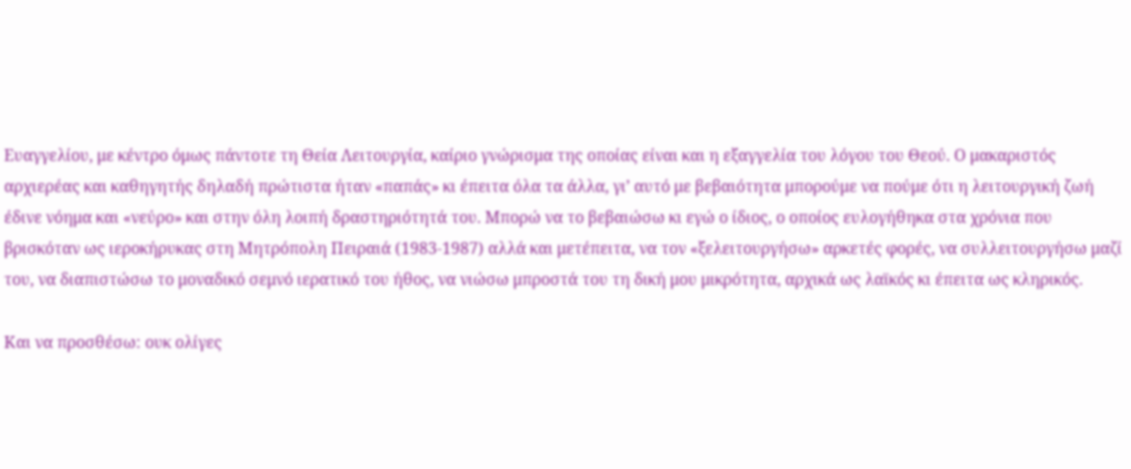Ευαγγελίου, με κέντρο όμως πάντοτε τη Θεία Λειτουργία, καίριο γνώρισμα της οποίας είναι και η εξαγγελία του λόγου του Θεού. Ο μακαριστός αρχιερέας και καθηγητής δηλαδή πρώτιστα ήταν «παπάς» κι έπειτα όλα τα άλλα, γι’ αυτό με βεβαιότητα μπορούμε να πούμε ότι η λειτουργική ζωή έδινε νόημα και «νεύρο» και στην όλη λοιπή δραστηριότητά του. Μπορώ να το βεβαιώσω κι εγώ ο ίδιος, ο οποίος ευλογήθηκα στα χρόνια που βρισκόταν ως ιεροκήρυκας στη Μητρόπολη Πειραιά (1983-1987) αλλά και μετέπειτα, να τον «ξελειτουργήσω» αρκετές φορές, να συλλειτουργήσω μαζί του, να διαπιστώσω το μοναδικό σεμνό ιερατικό του ήθος, να νιώσω μπροστά του τη δική μου μικρότητα, αρχικά ως λαϊκός κι έπειτα ως κληρικός.

Και να προσθέσω: ουκ ολίγες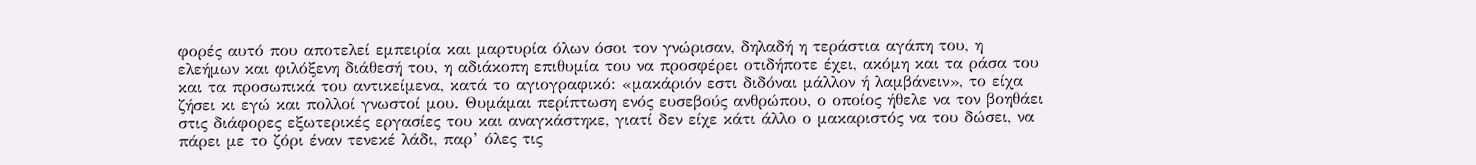φορές αυτό που αποτελεί εμπειρία και μαρτυρία όλων όσοι τον γνώρισαν, δηλαδή η τεράστια αγάπη του, η ελεήμων και φιλόξενη διάθεσή του, η αδιάκοπη επιθυμία του να προσφέρει οτιδήποτε έχει, ακόμη και τα ράσα του και τα προσωπικά του αντικείμενα, κατά το αγιογραφικό: «μακάριόν εστι διδόναι μάλλον ή λαμβάνειν», το είχα ζήσει κι εγώ και πολλοί γνωστοί μου. Θυμάμαι περίπτωση ενός ευσεβούς ανθρώπου, ο οποίος ήθελε να τον βοηθάει στις διάφορες εξωτερικές εργασίες του και αναγκάστηκε, γιατί δεν είχε κάτι άλλο ο μακαριστός να του δώσει, να πάρει με το ζόρι έναν τενεκέ λάδι, παρ’ όλες τις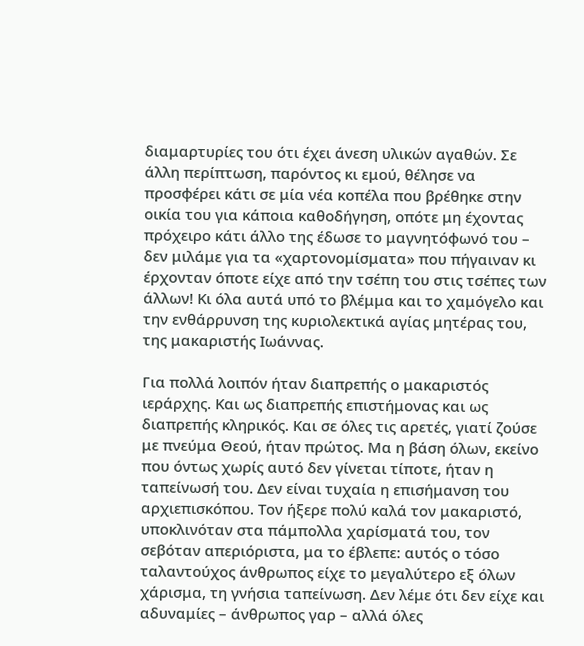διαμαρτυρίες του ότι έχει άνεση υλικών αγαθών. Σε άλλη περίπτωση, παρόντος κι εμού, θέλησε να προσφέρει κάτι σε μία νέα κοπέλα που βρέθηκε στην οικία του για κάποια καθοδήγηση, οπότε μη έχοντας πρόχειρο κάτι άλλο της έδωσε το μαγνητόφωνό του – δεν μιλάμε για τα «χαρτονομίσματα» που πήγαιναν κι έρχονταν όποτε είχε από την τσέπη του στις τσέπες των άλλων! Κι όλα αυτά υπό το βλέμμα και το χαμόγελο και την ενθάρρυνση της κυριολεκτικά αγίας μητέρας του, της μακαριστής Ιωάννας.

Για πολλά λοιπόν ήταν διαπρεπής ο μακαριστός ιεράρχης. Και ως διαπρεπής επιστήμονας και ως διαπρεπής κληρικός. Και σε όλες τις αρετές, γιατί ζούσε με πνεύμα Θεού, ήταν πρώτος. Μα η βάση όλων, εκείνο που όντως χωρίς αυτό δεν γίνεται τίποτε, ήταν η ταπείνωσή του. Δεν είναι τυχαία η επισήμανση του αρχιεπισκόπου. Τον ήξερε πολύ καλά τον μακαριστό, υποκλινόταν στα πάμπολλα χαρίσματά του, τον σεβόταν απεριόριστα, μα το έβλεπε: αυτός ο τόσο ταλαντούχος άνθρωπος είχε το μεγαλύτερο εξ όλων χάρισμα, τη γνήσια ταπείνωση. Δεν λέμε ότι δεν είχε και αδυναμίες – άνθρωπος γαρ – αλλά όλες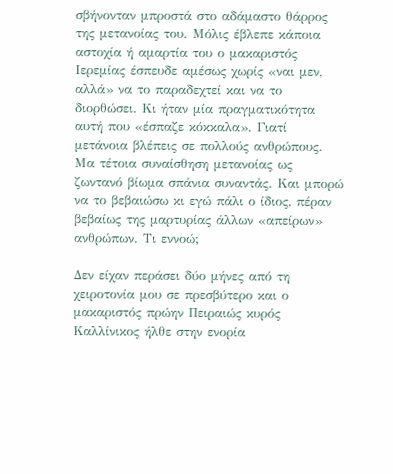σβήνονταν μπροστά στο αδάμαστο θάρρος της μετανοίας του. Μόλις έβλεπε κάποια αστοχία ή αμαρτία του ο μακαριστός Ιερεμίας έσπευδε αμέσως χωρίς «ναι μεν, αλλά» να το παραδεχτεί και να το διορθώσει. Κι ήταν μία πραγματικότητα αυτή που «έσπαζε κόκκαλα». Γιατί μετάνοια βλέπεις σε πολλούς ανθρώπους. Μα τέτοια συναίσθηση μετανοίας ως ζωντανό βίωμα σπάνια συναντάς. Και μπορώ να το βεβαιώσω κι εγώ πάλι ο ίδιος, πέραν βεβαίως της μαρτυρίας άλλων «απείρων» ανθρώπων. Τι εννοώ;

Δεν είχαν περάσει δύο μήνες από τη χειροτονία μου σε πρεσβύτερο και ο μακαριστός πρώην Πειραιώς κυρός Καλλίνικος ήλθε στην ενορία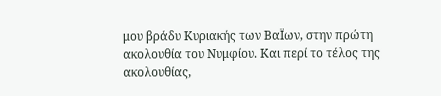μου βράδυ Κυριακής των ΒαΪων, στην πρώτη ακολουθία του Νυμφίου. Και περί το τέλος της ακολουθίας,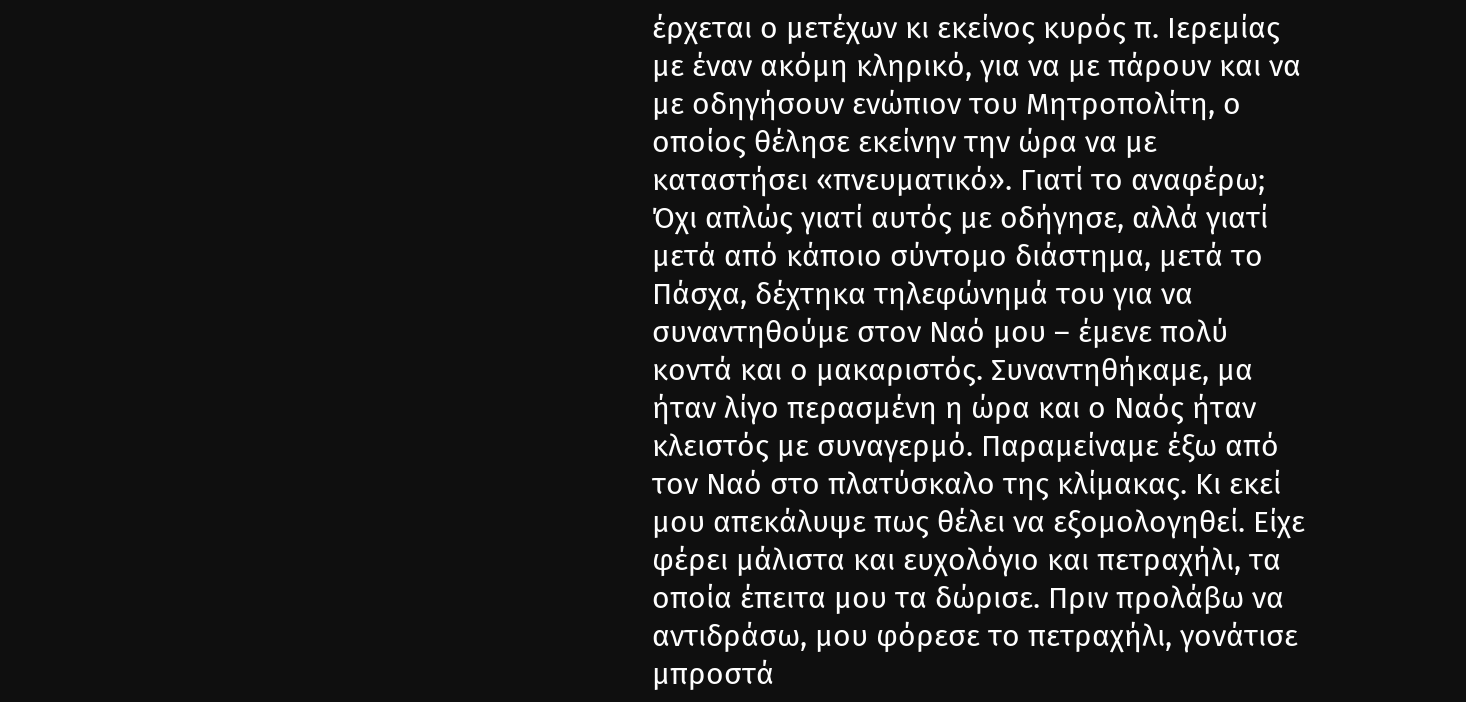έρχεται ο μετέχων κι εκείνος κυρός π. Ιερεμίας με έναν ακόμη κληρικό, για να με πάρουν και να με οδηγήσουν ενώπιον του Μητροπολίτη, ο οποίος θέλησε εκείνην την ώρα να με καταστήσει «πνευματικό». Γιατί το αναφέρω; Όχι απλώς γιατί αυτός με οδήγησε, αλλά γιατί μετά από κάποιο σύντομο διάστημα, μετά το Πάσχα, δέχτηκα τηλεφώνημά του για να συναντηθούμε στον Ναό μου – έμενε πολύ κοντά και ο μακαριστός. Συναντηθήκαμε, μα ήταν λίγο περασμένη η ώρα και ο Ναός ήταν κλειστός με συναγερμό. Παραμείναμε έξω από τον Ναό στο πλατύσκαλο της κλίμακας. Κι εκεί μου απεκάλυψε πως θέλει να εξομολογηθεί. Είχε φέρει μάλιστα και ευχολόγιο και πετραχήλι, τα οποία έπειτα μου τα δώρισε. Πριν προλάβω να αντιδράσω, μου φόρεσε το πετραχήλι, γονάτισε μπροστά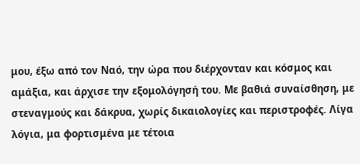μου, έξω από τον Ναό, την ώρα που διέρχονταν και κόσμος και αμάξια, και άρχισε την εξομολόγησή του. Με βαθιά συναίσθηση, με στεναγμούς και δάκρυα, χωρίς δικαιολογίες και περιστροφές. Λίγα λόγια, μα φορτισμένα με τέτοια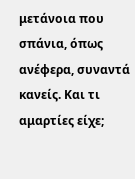μετάνοια που σπάνια, όπως ανέφερα, συναντά κανείς. Και τι αμαρτίες είχε;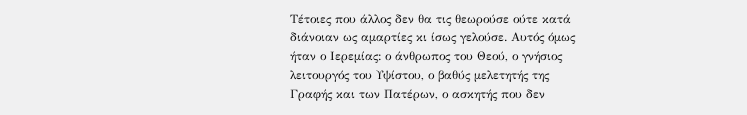Τέτοιες που άλλος δεν θα τις θεωρούσε ούτε κατά διάνοιαν ως αμαρτίες κι ίσως γελούσε. Αυτός όμως ήταν ο Ιερεμίας: ο άνθρωπος του Θεού, ο γνήσιος λειτουργός του Υψίστου, ο βαθύς μελετητής της Γραφής και των Πατέρων, ο ασκητής που δεν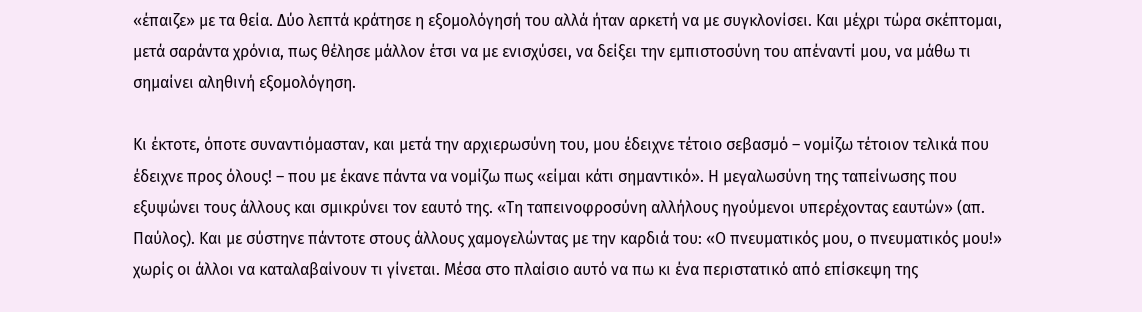«έπαιζε» με τα θεία. Δύο λεπτά κράτησε η εξομολόγησή του αλλά ήταν αρκετή να με συγκλονίσει. Και μέχρι τώρα σκέπτομαι, μετά σαράντα χρόνια, πως θέλησε μάλλον έτσι να με ενισχύσει, να δείξει την εμπιστοσύνη του απέναντί μου, να μάθω τι σημαίνει αληθινή εξομολόγηση.

Κι έκτοτε, όποτε συναντιόμασταν, και μετά την αρχιερωσύνη του, μου έδειχνε τέτοιο σεβασμό – νομίζω τέτοιον τελικά που έδειχνε προς όλους! – που με έκανε πάντα να νομίζω πως «είμαι κάτι σημαντικό». Η μεγαλωσύνη της ταπείνωσης που εξυψώνει τους άλλους και σμικρύνει τον εαυτό της. «Τη ταπεινοφροσύνη αλλήλους ηγούμενοι υπερέχοντας εαυτών» (απ. Παύλος). Και με σύστηνε πάντοτε στους άλλους χαμογελώντας με την καρδιά του: «Ο πνευματικός μου, ο πνευματικός μου!» χωρίς οι άλλοι να καταλαβαίνουν τι γίνεται. Μέσα στο πλαίσιο αυτό να πω κι ένα περιστατικό από επίσκεψη της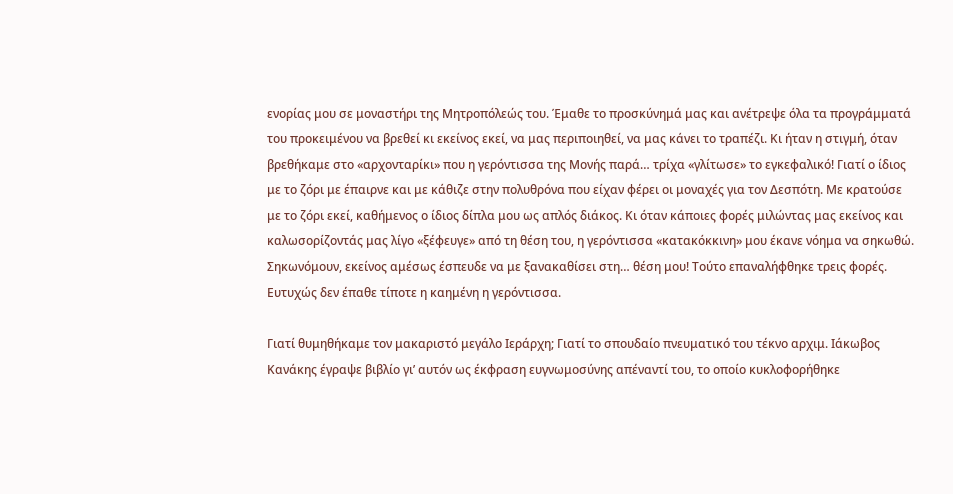ενορίας μου σε μοναστήρι της Μητροπόλεώς του. Έμαθε το προσκύνημά μας και ανέτρεψε όλα τα προγράμματά του προκειμένου να βρεθεί κι εκείνος εκεί, να μας περιποιηθεί, να μας κάνει το τραπέζι. Κι ήταν η στιγμή, όταν βρεθήκαμε στο «αρχονταρίκι» που η γερόντισσα της Μονής παρά… τρίχα «γλίτωσε» το εγκεφαλικό! Γιατί ο ίδιος με το ζόρι με έπαιρνε και με κάθιζε στην πολυθρόνα που είχαν φέρει οι μοναχές για τον Δεσπότη. Με κρατούσε με το ζόρι εκεί, καθήμενος ο ίδιος δίπλα μου ως απλός διάκος. Κι όταν κάποιες φορές μιλώντας μας εκείνος και καλωσορίζοντάς μας λίγο «ξέφευγε» από τη θέση του, η γερόντισσα «κατακόκκινη» μου έκανε νόημα να σηκωθώ. Σηκωνόμουν, εκείνος αμέσως έσπευδε να με ξανακαθίσει στη… θέση μου! Τούτο επαναλήφθηκε τρεις φορές. Ευτυχώς δεν έπαθε τίποτε η καημένη η γερόντισσα.

Γιατί θυμηθήκαμε τον μακαριστό μεγάλο Ιεράρχη; Γιατί το σπουδαίο πνευματικό του τέκνο αρχιμ. Ιάκωβος Κανάκης έγραψε βιβλίο γι’ αυτόν ως έκφραση ευγνωμοσύνης απέναντί του, το οποίο κυκλοφορήθηκε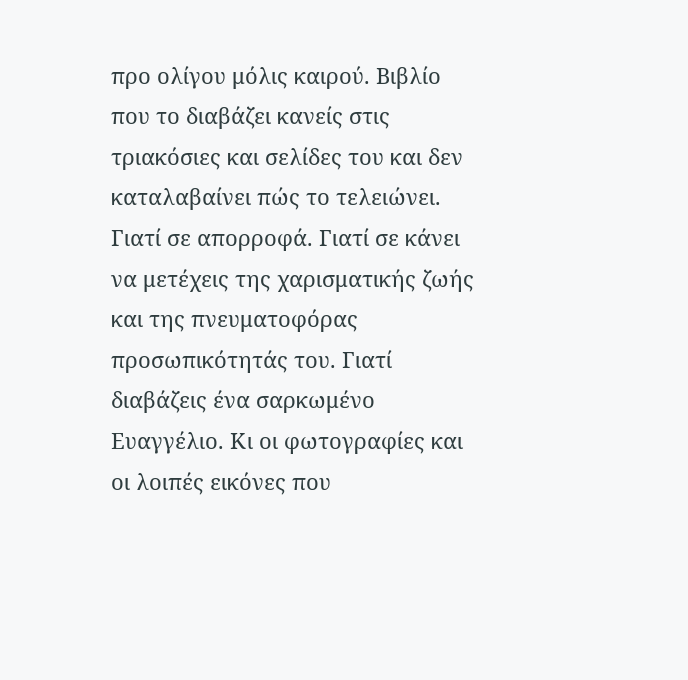προ ολίγου μόλις καιρού. Βιβλίο που το διαβάζει κανείς στις τριακόσιες και σελίδες του και δεν καταλαβαίνει πώς το τελειώνει. Γιατί σε απορροφά. Γιατί σε κάνει να μετέχεις της χαρισματικής ζωής και της πνευματοφόρας προσωπικότητάς του. Γιατί διαβάζεις ένα σαρκωμένο Ευαγγέλιο. Κι οι φωτογραφίες και οι λοιπές εικόνες που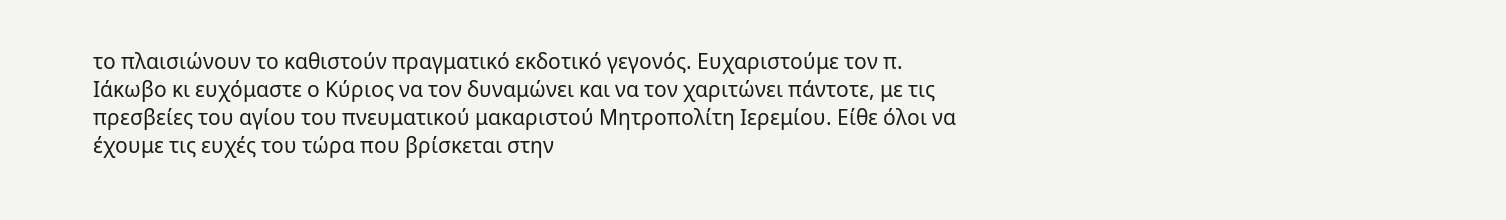το πλαισιώνουν το καθιστούν πραγματικό εκδοτικό γεγονός. Ευχαριστούμε τον π. Ιάκωβο κι ευχόμαστε ο Κύριος να τον δυναμώνει και να τον χαριτώνει πάντοτε, με τις πρεσβείες του αγίου του πνευματικού μακαριστού Μητροπολίτη Ιερεμίου. Είθε όλοι να έχουμε τις ευχές του τώρα που βρίσκεται στην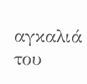αγκαλιά του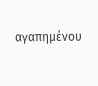αγαπημένου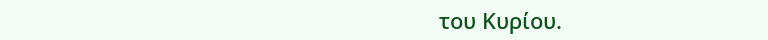του Κυρίου.